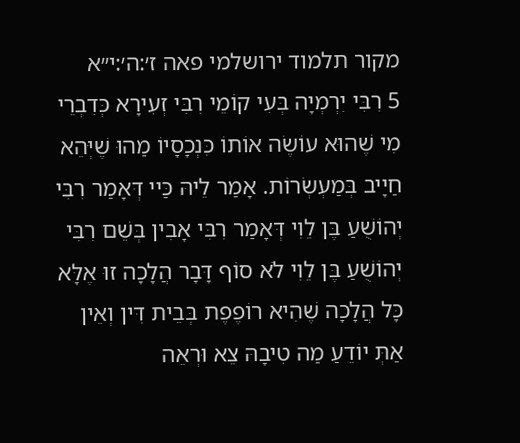מקור תלמוד ירושלמי פאה ז׳:ה׳:י״א
5 רִבִּי יִרְמְיָה בְּעִי קוֹמֵי רִבִּי זְעִירָא כְּדִבְרֵי מִי שֶׁהוּא עוֹשֶׂה אוֹתוֹ כִּנְכָסָיוֹ מַהוּ שֶׁיְּהֵא חַיָיב בְּמַעְשְׂרוֹת. אָמַר לֵיהּ כַּיי דְּאָמַר רִבִּי יְהוֹשֻׁעַ בֶּן לֵוִי דְּאָמַר רִבִּי אָבִין בְּשֵׁם רִבִּי יְהוֹשֻׁעַ בֶּן לֵוִי לֹא סוֹף דָּבָר הֲלָכָה זוּ אֶלָּא כָּל הֲלָכָה שֶׁהִיא רוֹפֶפֶת בְּבֵית דִּין וְאֵין אַתְּ יוֹדֵעַ מַה טִיבָהּ צֵא וּרְאֵה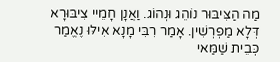מַה הַצִּיבּוּר נוֹהֵג וּנְהוֹג. וַאֲנָן חָמֵיי צִיבּוּרָא דְּלָא מַפְרְשִׁין. אָמַר רִבִּי מָנָא אִילּוּ נֶאֱמַר כְּבֵית שַׁמַּאי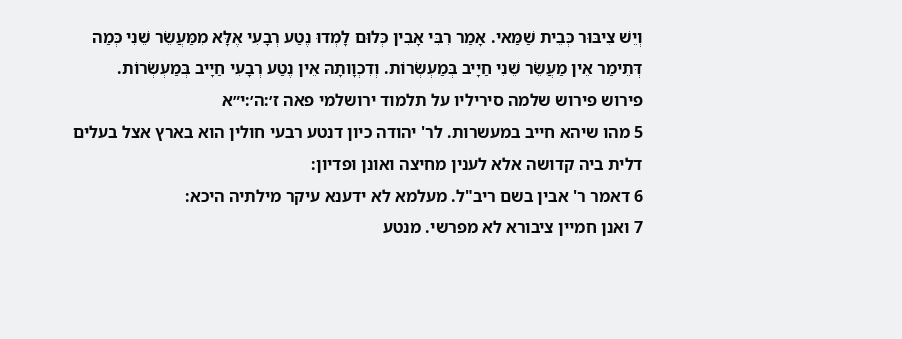וְיֵשׁ צִיבּוּר כְּבֵית שַׁמַּאי. אָמַר רִבִּי אָבִין כְּלוּם לָמְדוּ נֶטַע רְבָעִי אֶלָּא מִמַּעֲשֵׂר שֵׁנִי כְּמַה דְּתֵימַר אֵין מַעֲשֵׂר שֵׁנִי חַיָיב בְּמַעְשְׂרוֹת. וְדִכְוָותָהּ אֵין נֶטַע רְבָעִי חַיָיב בְּמַעְשְׂרוֹת.
פירוש פירוש שלמה סיריליו על תלמוד ירושלמי פאה ז׳:ה׳:י״א
5 מהו שיהא חייב במעשרות. לר' יהודה כיון דנטע רבעי חולין הוא בארץ אצל בעלים דלית ביה קדושה אלא לענין מחיצה ואונן ופדיון:
6 דאמר ר' אבין בשם ריב"ל. מעלמא לא ידענא עיקר מילתיה היכא:
7 ואנן חמיין ציבורא לא מפרשי. מנטע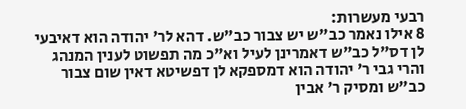רבעי מעשרות:
8 אילו נאמר כב"ש יש צבור כב"ש. דהא לר' יהודה הוא דאיבעי לן דס"ל כב"ש דאמרינן לעיל וא"כ מה תפשוט לענין המנהג והרי גבי ר' יהודה הוא דמספקא לן דפשיטא דאין שום צבור כב"ש ומסיק ר' אבין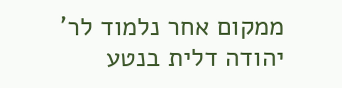ממקום אחר נלמוד לר' יהודה דלית בנטע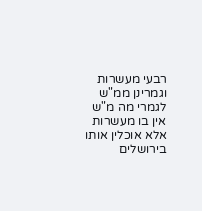רבעי מעשרות וגמרינן ממ"ש לגמרי מה מ"ש אין בו מעשרות אלא אוכלין אותו בירושלים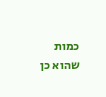כמות שהוא כן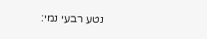נטע רבעי נמי: